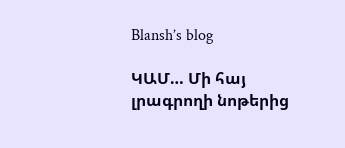Blansh’s blog

ԿԱՄ… Մի հայ լրագրողի նոթերից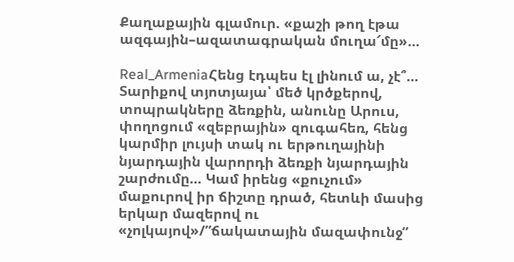Քաղաքային գլամուր. «քաշի թող էթա ազգային–ազատագրական մուղա՜մը»…

Real_ArmeniaՀենց էդպես էլ լինում ա, չէ՞… Տարիքով տյոտյայա՝ մեծ կրծքերով, տոպրակները ձեռքին, անունը Արուս, փողոցում «զեբրային» զուգահեռ, հենց կարմիր լույսի տակ ու երթուղայինի նյարդային վարորդի ձեռքի նյարդային շարժումը… Կամ իրենց «քուչում» մաքուրով իր ճիշտը դրած, հետևի մասից երկար մազերով ու «չոլկայով»/”ճակատային մազափունջ”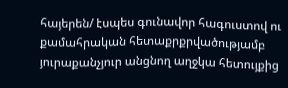հայերեն/ էսպես գունավոր հագուստով ու քամահրական հետաքրքրվածությամբ յուրաքանչյուր անցնող աղջկա հետույքից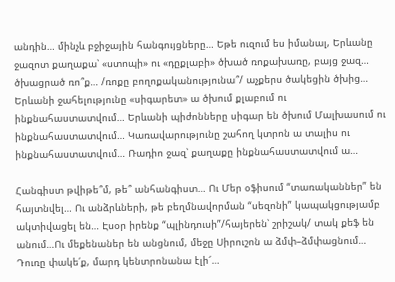անդին… մինչև բջիջային հանգույցները… Եթե ուզում ես իմանալ, Երևանը ջազոտ քաղաքա՝ «ստոպի» ու «դըքլաբի» ծխած ռոքախառը, բայց ջազ… ծխացրած ռո՞ք… /ռոքը բողոքականությունա՞/ աչքերս ծակեցին ծխից… Երևանի ջահելությունը «սիգարետ» ա ծխում քլաբում ու ինքնահաստատվում… Երևանի պիժոնները սիգար են ծխում Մալխասում ու ինքնահաստատվում… Կառավարությունը շահող կտրոն ա տալիս ու ինքնահաստատվում… Ռադիո ջազ՝ քաղաքը ինքնահաստատվում ա…

Հանգիստ թվիթե՞մ, թե՞ անհանգիստ… Ու Մեր օֆիսում “տառականներ” են հայտնվել… Ու անձրևների, թե բեղմնավորման “սեզոնի” կապակցությամբ ակտիվացել են… Էսօր իրենք “պլինդուսի”/հայերեն՝ շրիշակ/ տակ քեֆ են անում…Ու մեքենաներ են անցնում, մեջը Սիրուշոն ա ձմփ–ձմփացնում… Դուռը փակե՛ք, մարդ կենտրոնանա էլի՜…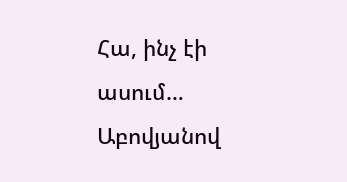Հա, ինչ էի ասում… Աբովյանով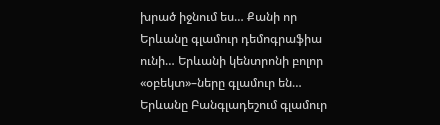խրած իջնում ես… Քանի որ Երևանը գլամուր դեմոգրաֆիա ունի… Երևանի կենտրոնի բոլոր «օբեկտ»–ները գլամուր են… Երևանը Բանգլադեշում գլամուր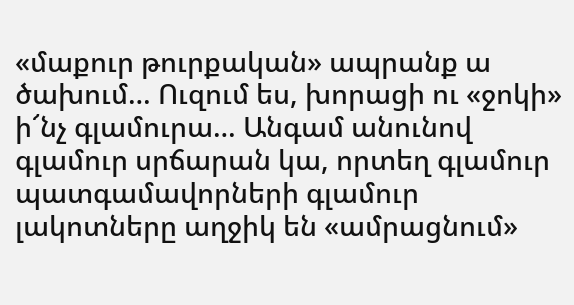«մաքուր թուրքական» ապրանք ա ծախում… Ուզում ես, խորացի ու «ջոկի» ի՜նչ գլամուրա… Անգամ անունով գլամուր սրճարան կա, որտեղ գլամուր պատգամավորների գլամուր լակոտները աղջիկ են «ամրացնում»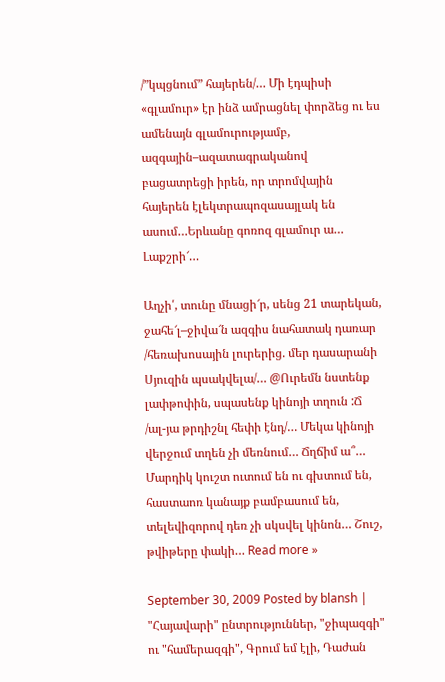/”կպցնում” հայերեն/… Մի էդպիսի «գլամուր» էր ինձ ամրացնել փորձեց ու ես ամենայն գլամուրությամբ, ազգային–ազատագրականով բացատրեցի իրեն, որ տրոմվային հայերեն էլեկտրապոզասայլակ են ասում…Երևանը գոռոզ գլամուր ա… Լաքշրի՜…

Աղչի՛, տունը մնացի՜ր, սենց 21 տարեկան, ջահե՜լ–ջիվա՜ն ազգիս նահատակ դառար /հեռախոսային լուրերից. մեր դասարանի Սյուզին պսակվելա/… @Ուրեմն նստենք լափթոփին, սպասենք կինոյի տղուն :Ճ /ալ-յա թրդիշնլ հեփի էնդ/… Մեկա կինոյի վերջում տղեն չի մեռնում… Ճղճիմ ա՞… Մարդիկ կուշտ ուտում են ու գխտում են, հաստաոռ կանայք բամբասում են, տելեվիզորով դեռ չի սկսվել կինոն… Շուշ, թվիթերը փակի… Read more »

September 30, 2009 Posted by blansh | "Հայավարի" ընտրություններ, "ջիպազգի" ու "համերազգի", Գրում եմ էլի, Դաժան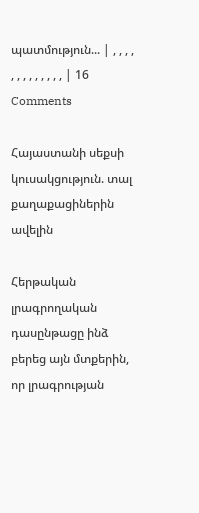պատմություն... | , , , , , , , , , , , , , | 16 Comments

Հայաստանի սեքսի կուսակցություն. տալ քաղաքացիներին ավելին

Հերթական լրագրողական դասընթացը ինձ բերեց այն մտքերին, որ լրագրության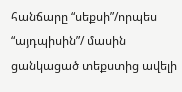հանճարը “սեքսի”/որպես “այդպիսին”/ մասին ցանկացած տեքստից ավելի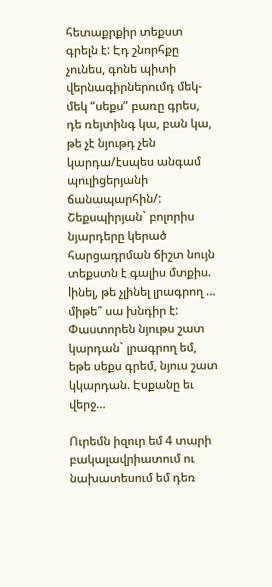հետաքրքիր տեքստ գրելն է: Էդ շնորհքը չունես, գոնե պիտի վերնագիրներումդ մեկ-մեկ “սեքս” բառը գրես, դե ռեյտինգ կա, բան կա, թե չէ նյութդ չեն կարդա/էսպես անգամ պուլիցերյանի ճանապարհին/: Շեքսպիրյան` բոլորիս նյարդերը կերած հարցադրման ճիշտ նույն տեքստն է գալիս մտքիս. lինել, թե չլինել լրագրող … միթե՞ սա խնդիր է: Փաստորեն նյութս շատ կարդան` լրագրող եմ, եթե սեքս գրեմ, նյուս շատ կկարդան. Էսքանը եւ վերջ…

Ուրեմն իզուր եմ 4 տարի բակալավրիատում ու նախատեսում եմ դեռ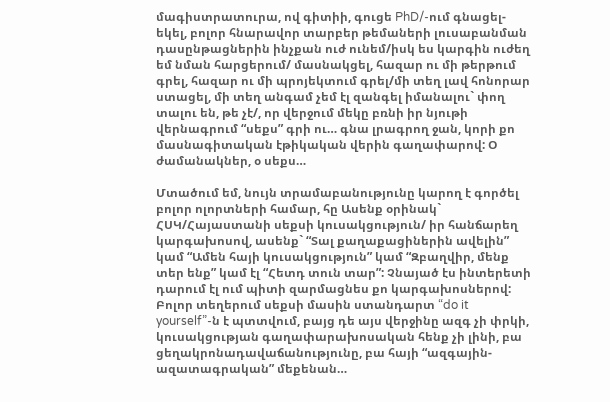մագիստրատուրա, ով գիտիի, գուցե PhD/-ում գնացել-եկել, բոլոր հնարավոր տարբեր թեմաների լուսաբանման դասընթացներին ինչքան ուժ ունեմ/իսկ ես կարգին ուժեղ եմ նման հարցերում/ մասնակցել, հազար ու մի թերթում գրել, հազար ու մի պրոյեկտում գրել/մի տեղ լավ հոնորար ստացել, մի տեղ անգամ չեմ էլ զանգել իմանալու` փող տալու են, թե չէ/, որ վերջում մեկը բռնի իր նյութի վերնագրում “սեքս” գրի ու… գնա լրագրող ջան, կորի քո մասնագիտական էթիկական վերին գաղափարով: Օ ժամանակներ, օ սեքս…

Մտածում եմ, նույն տրամաբանությունը կարող է գործել բոլոր ոլորտների համար, հը Ասենք օրինակ` ՀՍԿ/Հայաստանի սեքսի կուսակցություն/ իր հանճարեղ կարգախոսով, ասենք` “Տալ քաղաքացիներին ավելին” կամ “Ամեն հայի կուսակցություն” կամ “Զբաղվիր, մենք տեր ենք” կամ էլ “Հետդ տուն տար”: Չնայած էս ինտերետի դարում էլ ում պիտի զարմացնես քո կարգախոսներով: Բոլոր տեղերում սեքսի մասին ստանդարտ “do it yourself”-ն է պտտվում, բայց դե այս վերջինը ազգ չի փրկի, կուսակցության գաղափարախոսական հենք չի լինի, բա ցեղակրոնադավաճանությունը, բա հայի “ազգային-ազատագրական” մեքենան…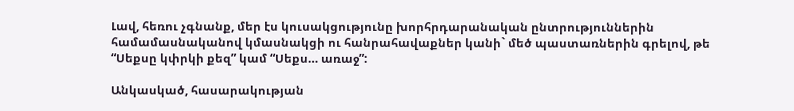Լավ, հեռու չգնանք, մեր էս կուսակցությունը խորհրդարանական ընտրություններին համամասնականով կմասնակցի ու հանրահավաքներ կանի` մեծ պաստառներին գրելով, թե “Սեքսը կփրկի քեզ” կամ “Սեքս… առաջ”:

Անկասկած, հասարակության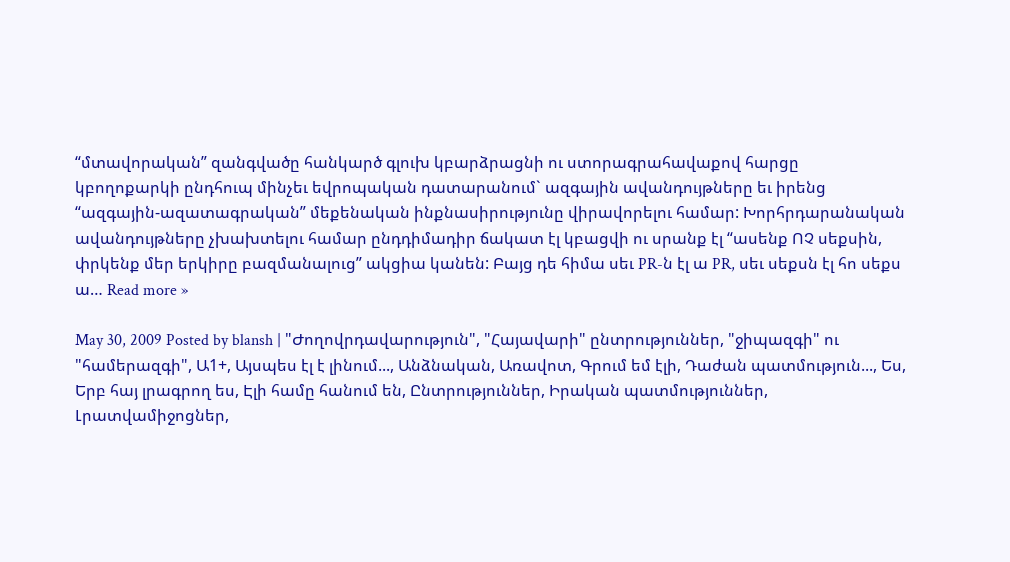“մտավորական” զանգվածը հանկարծ գլուխ կբարձրացնի ու ստորագրահավաքով հարցը կբողոքարկի ընդհուպ մինչեւ եվրոպական դատարանում` ազգային ավանդույթները եւ իրենց “ազգային-ազատագրական” մեքենական ինքնասիրությունը վիրավորելու համար: Խորհրդարանական ավանդույթները չխախտելու համար ընդդիմադիր ճակատ էլ կբացվի ու սրանք էլ “ասենք ՈՉ սեքսին, փրկենք մեր երկիրը բազմանալուց” ակցիա կանեն: Բայց դե հիմա սեւ PR-ն էլ ա PR, սեւ սեքսն էլ հո սեքս ա… Read more »

May 30, 2009 Posted by blansh | "Ժողովրդավարություն", "Հայավարի" ընտրություններ, "ջիպազգի" ու "համերազգի", Ա1+, Այսպես էլ է լինում..., Անձնական, Առավոտ, Գրում եմ էլի, Դաժան պատմություն..., Ես, Երբ հայ լրագրող ես, Էլի համը հանում են, Ընտրություններ, Իրական պատմություններ, Լրատվամիջոցներ,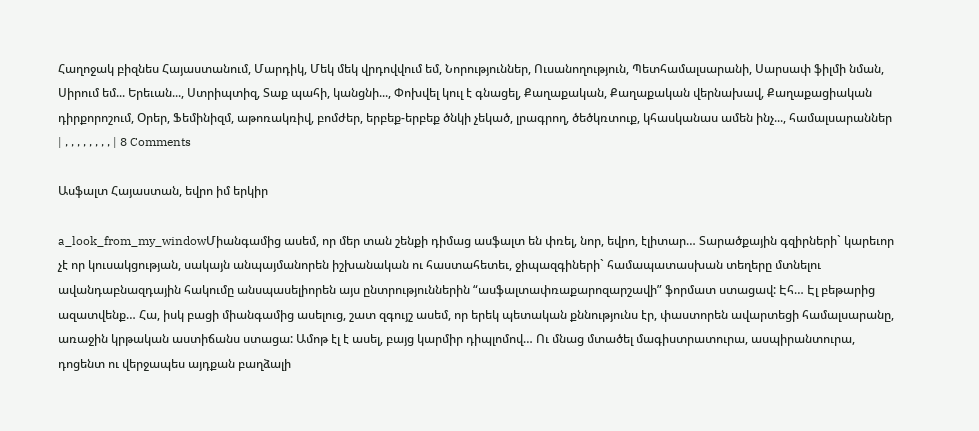Հաղոջակ բիզնես Հայաստանում, Մարդիկ, Մեկ մեկ վրդովվում եմ, Նորություններ, Ուսանողություն, Պետհամալսարանի, Սարսափ ֆիլմի նման, Սիրում եմ... Երեւան..., Ստրիպտիզ, Տաք պահի, կանցնի..., Փոխվել կուլ է գնացել, Քաղաքական, Քաղաքական վերնախավ, Քաղաքացիական դիրքորոշում, Օրեր, Ֆեմինիզմ, աթոռակռիվ, բոմժեր, երբեք-երբեք ծնկի չեկած, լրագրող, ծեծկռտուք, կհասկանաս ամեն ինչ..., համալսարաններ | , , , , , , , , | 8 Comments

Ասֆալտ Հայաստան, եվրո իմ երկիր

a_look_from_my_windowՄիանգամից ասեմ, որ մեր տան շենքի դիմաց ասֆալտ են փռել, նոր, եվրո, էլիտար… Տարածքային գզիրների` կարեւոր չէ որ կուսակցության, սակայն անպայմանորեն իշխանական ու հաստահետեւ, ջիպազգիների` համապատասխան տեղերը մտնելու ավանդաբնազդային հակումը անսպասելիորեն այս ընտրություններին “ասֆալտափռաքարոզարշավի” ֆորմատ ստացավ: Էհ… Էլ բեթարից ազատվենք… Հա, իսկ բացի միանգամից ասելուց, շատ զգույշ ասեմ, որ երեկ պետական քննությունս էր, փաստորեն ավարտեցի համալսարանը, առաջին կրթական աստիճանս ստացա: Ամոթ էլ է ասել, բայց կարմիր դիպլոմով… Ու մնաց մտածել մագիստրատուրա, ասպիրանտուրա, դոցենտ ու վերջապես այդքան բաղձալի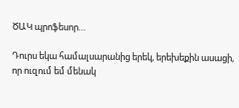ԾԱԿ պրոֆեսոր…

Դուրս եկա համալսարանից երեկ, երեխեքին ասացի, որ ուզում եմ մենակ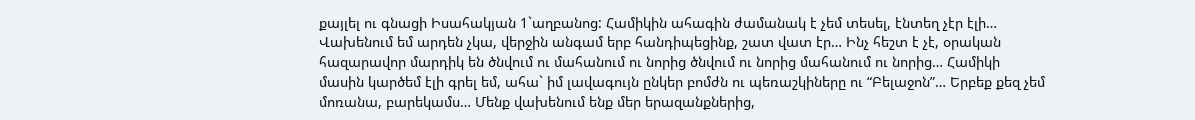քայլել ու գնացի Իսահակյան 1`աղբանոց: Համիկին ահագին ժամանակ է չեմ տեսել, էնտեղ չէր էլի… Վախենում եմ արդեն չկա, վերջին անգամ երբ հանդիպեցինք, շատ վատ էր… Ինչ հեշտ է չէ, օրական հազարավոր մարդիկ են ծնվում ու մահանում ու նորից ծնվում ու նորից մահանում ու նորից… Համիկի մասին կարծեմ էլի գրել եմ, ահա` իմ լավագույն ընկեր բոմժն ու պեռաշկիները ու “Բելաջոն”… Երբեք քեզ չեմ մոռանա, բարեկամս… Մենք վախենում ենք մեր երազանքներից,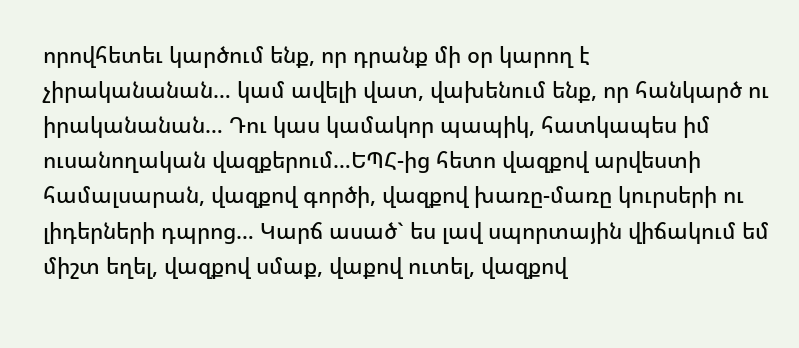որովհետեւ կարծում ենք, որ դրանք մի օր կարող է չիրականանան… կամ ավելի վատ, վախենում ենք, որ հանկարծ ու իրականանան… Դու կաս կամակոր պապիկ, հատկապես իմ ուսանողական վազքերում…ԵՊՀ-ից հետո վազքով արվեստի համալսարան, վազքով գործի, վազքով խառը-մառը կուրսերի ու լիդերների դպրոց… Կարճ ասած` ես լավ սպորտային վիճակում եմ միշտ եղել, վազքով սմաք, վաքով ուտել, վազքով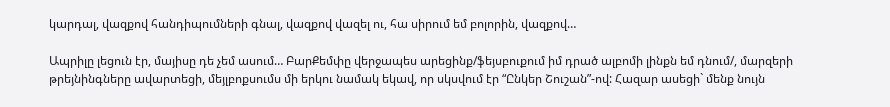կարդալ, վազքով հանդիպումների գնալ, վազքով վազել ու, հա սիրում եմ բոլորին, վազքով…

Ապրիլը լեցուն էր, մայիսը դե չեմ ասում… ԲարՔեմփը վերջապես արեցինք/ֆեյսբուքում իմ դրած ալբոմի լինքն եմ դնում/, մարզերի թրեյնինգները ավարտեցի, մեյլբոքսումս մի երկու նամակ եկավ, որ սկսվում էր “Ընկեր Շուշան”-ով: Հազար ասեցի` մենք նույն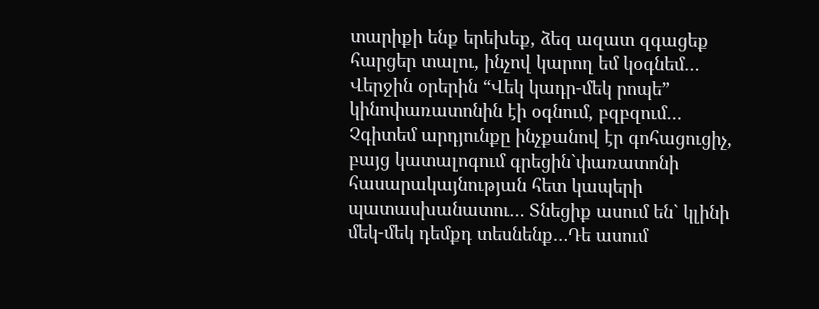տարիքի ենք երեխեք, ձեզ ազատ զգացեք հարցեր տալու, ինչով կարող եմ կօգնեմ… Վերջին օրերին “Վեկ կադր-մեկ րոպե” կինոփառատոնին էի օգնում, բզբզում… Չգիտեմ արդյունքը ինչքանով էր գոհացուցիչ, բայց կատալոգում գրեցին`փառատոնի հասարակայնության հետ կապերի պատասխանատու… Տնեցիք ասում են` կլինի մեկ-մեկ դեմքդ տեսնենք…Դե ասում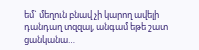եմ` մեղուն բնավ չի կարող ավելի դանդաղ տզզալ, անգամ եթե շատ ցանկանա…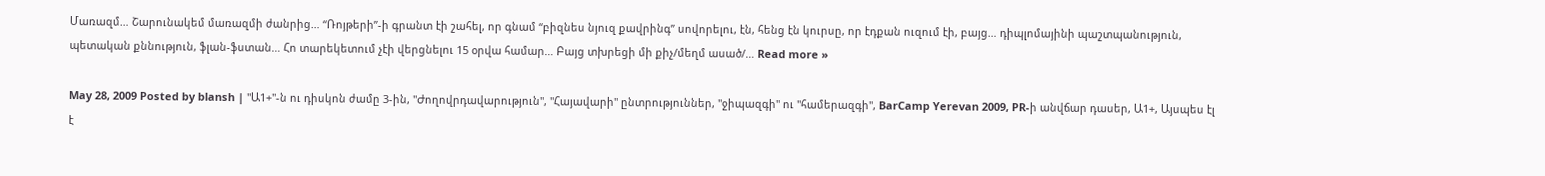Մառազմ… Շարունակեմ մառազմի ժանրից… “Ռոյթերի”-ի գրանտ էի շահել, որ գնամ “բիզնես նյուզ քավրինգ” սովորելու, էն, հենց էն կուրսը, որ էդքան ուզում էի, բայց… դիպլոմայինի պաշտպանություն, պետական քննություն, ֆլան-ֆստան… Հո տարեկետում չէի վերցնելու 15 օրվա համար… Բայց տխրեցի մի քիչ/մեղմ ասած/… Read more »

May 28, 2009 Posted by blansh | "Ա1+"-ն ու դիսկոն ժամը 3-ին, "Ժողովրդավարություն", "Հայավարի" ընտրություններ, "ջիպազգի" ու "համերազգի", BarCamp Yerevan 2009, PR-ի անվճար դասեր, Ա1+, Այսպես էլ է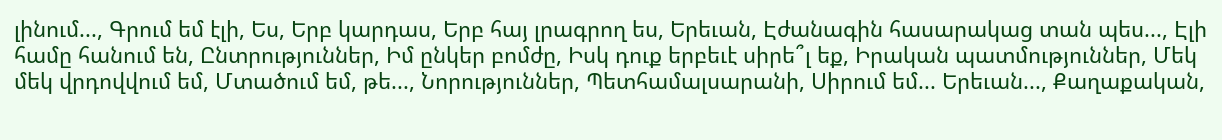լինում..., Գրում եմ էլի, Ես, Երբ կարդաս, Երբ հայ լրագրող ես, Երեւան, Էժանագին հասարակաց տան պես..., Էլի համը հանում են, Ընտրություններ, Իմ ընկեր բոմժը, Իսկ դուք երբեւէ սիրե՞լ եք, Իրական պատմություններ, Մեկ մեկ վրդովվում եմ, Մտածում եմ, թե..., Նորություններ, Պետհամալսարանի, Սիրում եմ... Երեւան..., Քաղաքական,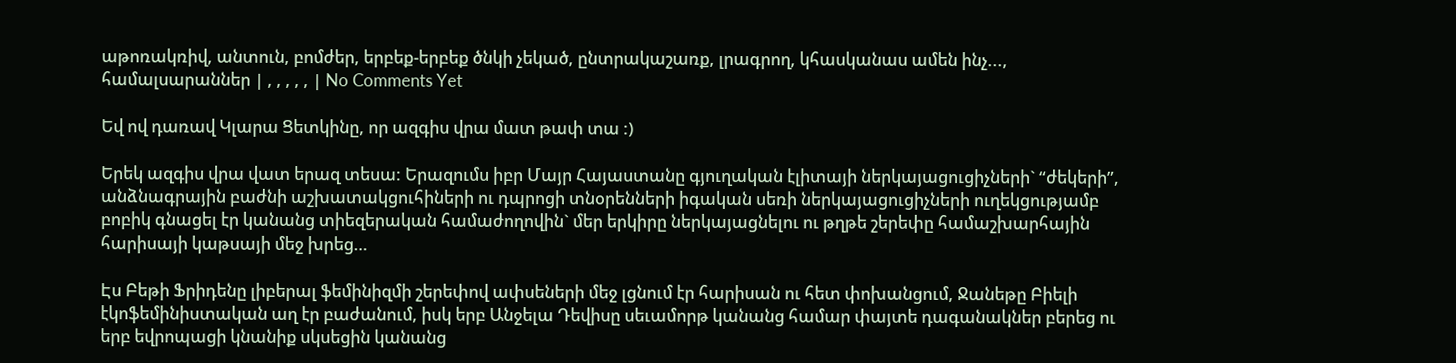աթոռակռիվ, անտուն, բոմժեր, երբեք-երբեք ծնկի չեկած, ընտրակաշառք, լրագրող, կհասկանաս ամեն ինչ..., համալսարաններ | , , , , , | No Comments Yet

Եվ ով դառավ Կլարա Ցետկինը, որ ազգիս վրա մատ թափ տա :)

Երեկ ազգիս վրա վատ երազ տեսա: Երազումս իբր Մայր Հայաստանը գյուղական էլիտայի ներկայացուցիչների` “ժեկերի”, անձնագրային բաժնի աշխատակցուհիների ու դպրոցի տնօրենների իգական սեռի ներկայացուցիչների ուղեկցությամբ բոբիկ գնացել էր կանանց տիեզերական համաժողովին` մեր երկիրը ներկայացնելու ու թղթե շերեփը համաշխարհային հարիսայի կաթսայի մեջ խրեց…

Էս Բեթի Ֆրիդենը լիբերալ ֆեմինիզմի շերեփով ափսեների մեջ լցնում էր հարիսան ու հետ փոխանցում, Ջանեթը Բիելի էկոֆեմինիստական աղ էր բաժանում, իսկ երբ Անջելա Դեվիսը սեւամորթ կանանց համար փայտե դագանակներ բերեց ու երբ եվրոպացի կնանիք սկսեցին կանանց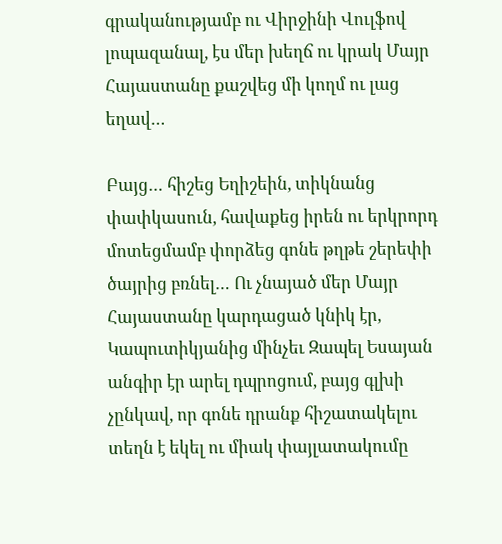գրականությամբ ու Վիրջինի Վուլֆով լոպազանալ, էս մեր խեղճ ու կրակ Մայր Հայաստանը քաշվեց մի կողմ ու լաց եղավ…

Բայց… հիշեց Եղիշեին, տիկնանց փափկասուն, հավաքեց իրեն ու երկրորդ մոտեցմամբ փորձեց գոնե թղթե շերեփի ծայրից բռնել… Ու չնայած մեր Մայր Հայաստանը կարդացած կնիկ էր, Կապուտիկյանից մինչեւ Զապել Եսայան անգիր էր արել դպրոցում, բայց գլխի չընկավ, որ գոնե դրանք հիշատակելու տեղն է եկել ու միակ փայլատակումը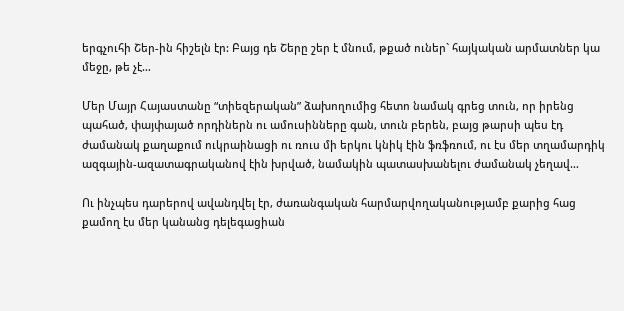երգչուհի Շեր-ին հիշելն էր: Բայց դե Շերը շեր է մնում, թքած ուներ` հայկական արմատներ կա մեջը, թե չէ…

Մեր Մայր Հայաստանը “տիեզերական” ձախողումից հետո նամակ գրեց տուն, որ իրենց պահած, փայփայած որդիներն ու ամուսինները գան, տուն բերեն, բայց թարսի պես էդ ժամանակ քաղաքում ուկրաինացի ու ռուս մի երկու կնիկ էին ֆռֆռում, ու էս մեր տղամարդիկ ազգային-ազատագրականով էին խրված, նամակին պատասխանելու ժամանակ չեղավ…

Ու ինչպես դարերով ավանդվել էր, ժառանգական հարմարվողականությամբ քարից հաց քամող էս մեր կանանց դելեգացիան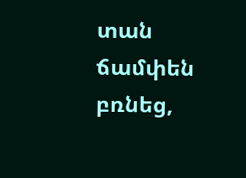տան ճամփեն բռնեց,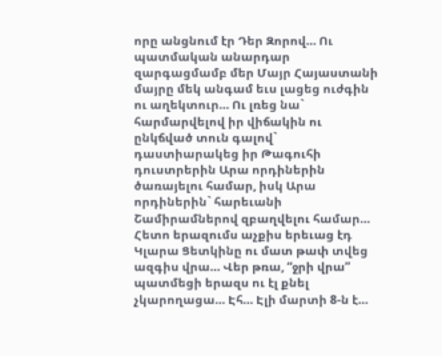որը անցնում էր Դեր Զորով… Ու պատմական անարդար զարգացմամբ մեր Մայր Հայաստանի մայրը մեկ անգամ եւս լացեց ուժգին ու աղեկտուր… Ու լռեց նա` հարմարվելով իր վիճակին ու ընկճված տուն գալով` դաստիարակեց իր Թագուհի դուստրերին Արա որդիներին ծառայելու համար, իսկ Արա որդիներին` հարեւանի Շամիրամներով զբաղվելու համար… Հետո երազումս աչքիս երեւաց էդ Կլարա Ցետկինը ու մատ թափ տվեց ազգիս վրա… Վեր թռա, “ջրի վրա” պատմեցի երազս ու էլ քնել չկարողացա… Էհ… Էլի մարտի 8-ն է…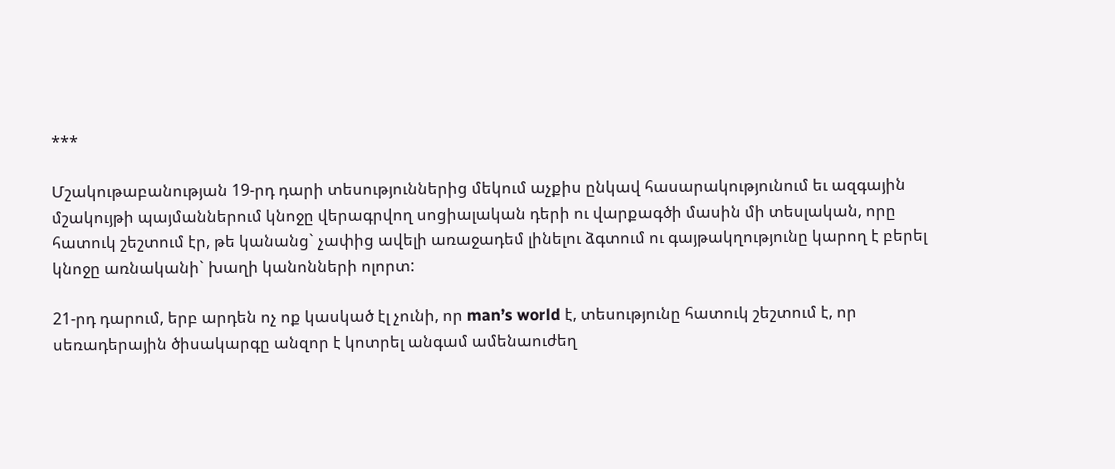***

Մշակութաբանության 19-րդ դարի տեսություններից մեկում աչքիս ընկավ հասարակությունում եւ ազգային մշակույթի պայմաններում կնոջը վերագրվող սոցիալական դերի ու վարքագծի մասին մի տեսլական, որը հատուկ շեշտում էր, թե կանանց` չափից ավելի առաջադեմ լինելու ձգտում ու գայթակղությունը կարող է բերել կնոջը առնականի` խաղի կանոնների ոլորտ:

21-րդ դարում, երբ արդեն ոչ ոք կասկած էլ չունի, որ man’s world է, տեսությունը հատուկ շեշտում է, որ սեռադերային ծիսակարգը անզոր է կոտրել անգամ ամենաուժեղ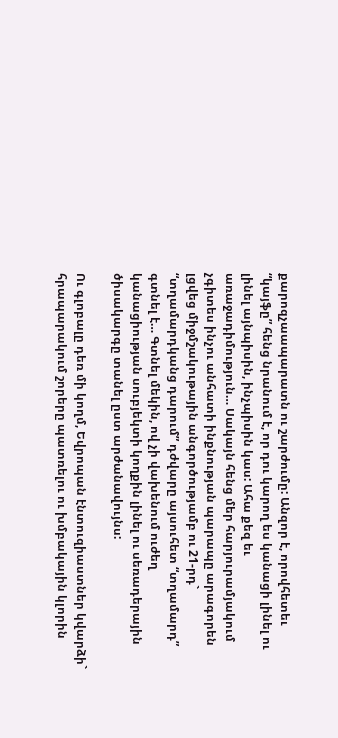քարոզչաապարատն ու շարժումը: Անզոր է, որովհետեւ “կայֆը” հենց նրանում է, որ դու կարող ես կանացի լինել ու լինել այնպիսին, ինչպիսին կաս: Ահա քեզ եւ առաջադիմություն… Սակայն հենց մեր հարյուրամյակում չգիտես ինչու անհատի ինքնության պարապը արագորեն լցվեց միջմշակութային անգործությամբ ու 21-րդ` “տղամարդկանց դարում” դժվարը այսուհետ “տղամարդ” գտնել է… Գտնել մեկին, ով չի վախենում ուժեղ կանացիության սուբյեկտի կողքին լինել ու սեռադերային ծիսակարգը տանել ըստ արժանավույնս:

Ու գլոբալը դեռ մի կողմ, Եվրոպան էնտուզիաստներ կվարձի` հրապարակում շորերը պատռելու ու խմբակային կլորին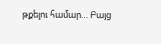թքելու համար… Բայց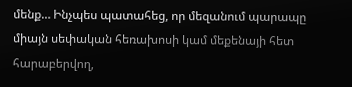մենք… Ինչպես պատահեց, որ մեզանում պարապը միայն սեփական հեռախոսի կամ մեքենայի հետ հարաբերվող,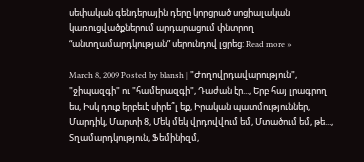սեփական գենդերային դերը կորցրած սոցիալական կառուցվածքներում արդարացում փնտրող “անտղամարդկության” սերունդով լցրեց: Read more »

March 8, 2009 Posted by blansh | "Ժողովրդավարություն", "ջիպազգի" ու "համերազգի", Դաժան էր..., Երբ հայ լրագրող ես, Իսկ դուք երբեւէ սիրե՞լ եք, Իրական պատմություններ, Մարդիկ, Մարտի 8, Մեկ մեկ վրդովվում եմ, Մտածում եմ, թե..., Տղամարդկություն, Ֆեմինիզմ,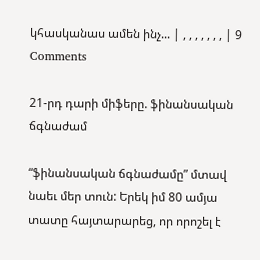կհասկանաս ամեն ինչ... | , , , , , , , | 9 Comments

21-րդ դարի միֆերը. ֆինանսական ճգնաժամ

“ֆինանսական ճգնաժամը” մտավ նաեւ մեր տուն: Երեկ իմ 80 ամյա տատը հայտարարեց, որ որոշել է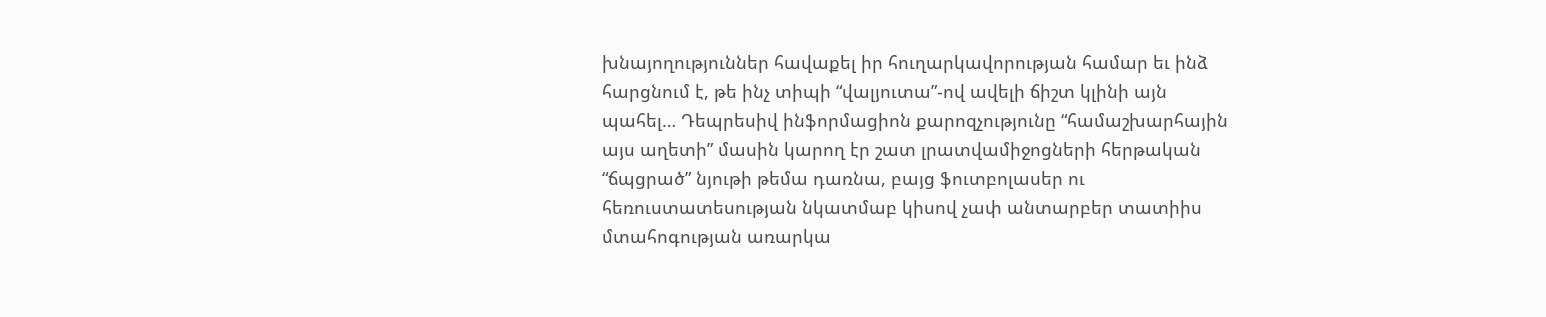խնայողություններ հավաքել իր հուղարկավորության համար եւ ինձ հարցնում է, թե ինչ տիպի “վալյուտա”-ով ավելի ճիշտ կլինի այն պահել… Դեպրեսիվ ինֆորմացիոն քարոզչությունը “համաշխարհային այս աղետի” մասին կարող էր շատ լրատվամիջոցների հերթական “ճպցրած” նյութի թեմա դառնա, բայց ֆուտբոլասեր ու հեռուստատեսության նկատմաբ կիսով չափ անտարբեր տատիիս մտահոգության առարկա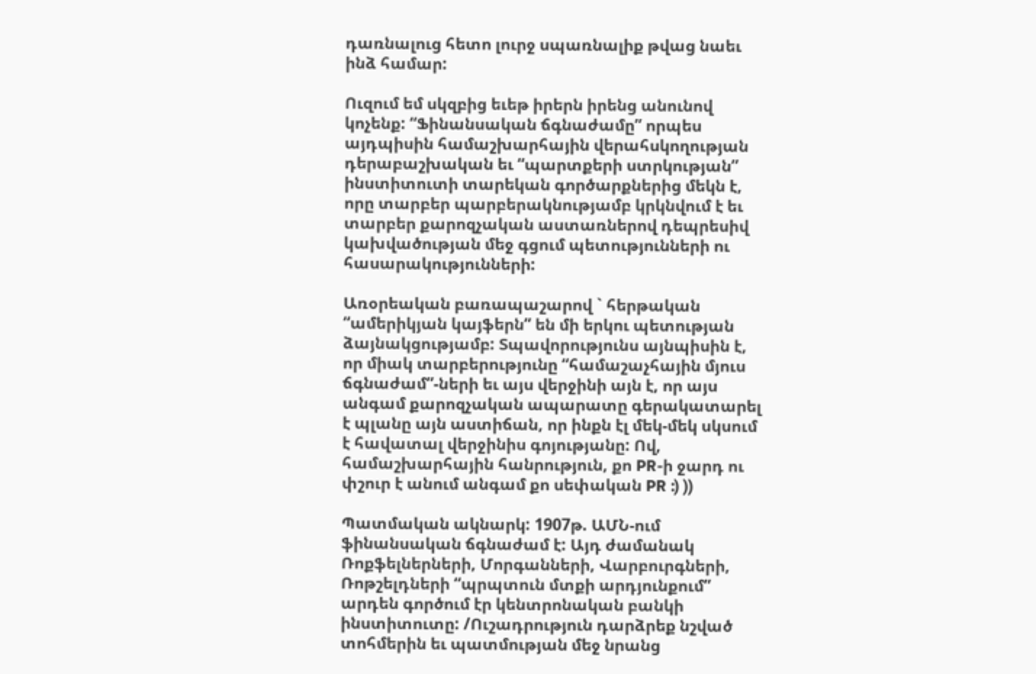դառնալուց հետո լուրջ սպառնալիք թվաց նաեւ ինձ համար:

Ուզում եմ սկզբից եւեթ իրերն իրենց անունով կոչենք: “Ֆինանսական ճգնաժամը” որպես այդպիսին համաշխարհային վերահսկողության դերաբաշխական եւ “պարտքերի ստրկության” ինստիտուտի տարեկան գործարքներից մեկն է, որը տարբեր պարբերակնությամբ կրկնվում է եւ տարբեր քարոզչական աստառներով դեպրեսիվ կախվածության մեջ գցում պետությունների ու հասարակությունների:

Առօրեական բառապաշարով ` հերթական “ամերիկյան կայֆերն” են մի երկու պետության ձայնակցությամբ: Տպավորությունս այնպիսին է, որ միակ տարբերությունը “համաշաչհային մյուս ճգնաժամ”-ների եւ այս վերջինի այն է, որ այս անգամ քարոզչական ապարատը գերակատարել է պլանը այն աստիճան, որ ինքն էլ մեկ-մեկ սկսում է հավատալ վերջինիս գոյությանը: Ով, համաշխարհային հանրություն, քո PR-ի ջարդ ու փշուր է անում անգամ քո սեփական PR :) ))

Պատմական ակնարկ: 1907թ. ԱՄՆ-ում ֆինանսական ճգնաժամ է: Այդ ժամանակ Ռոքֆելներների, Մորգանների, Վարբուրգների, Ռոթշելդների “պրպտուն մտքի արդյունքում” արդեն գործում էր կենտրոնական բանկի ինստիտուտը: /Ուշադրություն դարձրեք նշված տոհմերին եւ պատմության մեջ նրանց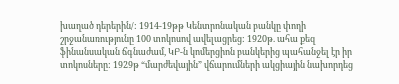խաղած դերերին/: 1914-19թթ Կենտրոնական բանկը փողի շրջանառությունը 100 տոկոսով ավելացրեց: 1920թ. ահա քեզ ֆինանսական ճգնաժամ, ԿԲ-ն կոմերցիոն բանկերից պահանջել էր իր տոկոսները: 1929թ “մարժեվային” վճարումների ակցիային նախորդեց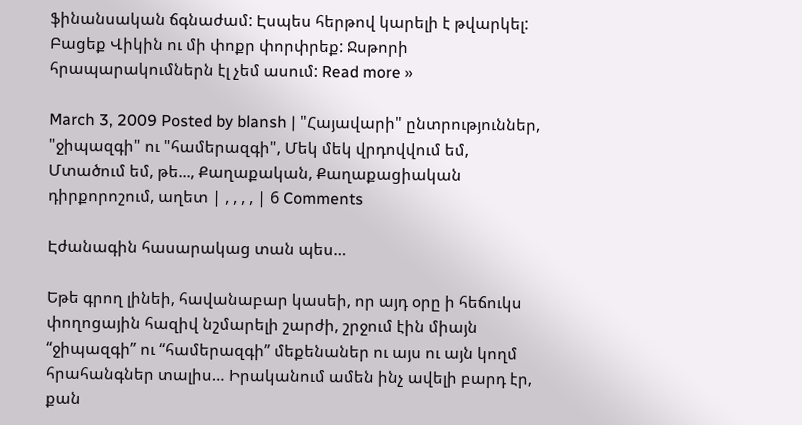ֆինանսական ճգնաժամ: Էսպես հերթով կարելի է թվարկել: Բացեք Վիկին ու մի փոքր փորփրեք: Ջսթորի հրապարակումներն էլ չեմ ասում: Read more »

March 3, 2009 Posted by blansh | "Հայավարի" ընտրություններ, "ջիպազգի" ու "համերազգի", Մեկ մեկ վրդովվում եմ, Մտածում եմ, թե..., Քաղաքական, Քաղաքացիական դիրքորոշում, աղետ | , , , , | 6 Comments

Էժանագին հասարակաց տան պես…

Եթե գրող լինեի, հավանաբար կասեի, որ այդ օրը ի հեճուկս փողոցային հազիվ նշմարելի շարժի, շրջում էին միայն “ջիպազգի” ու “համերազգի” մեքենաներ ու այս ու այն կողմ հրահանգներ տալիս… Իրականում ամեն ինչ ավելի բարդ էր, քան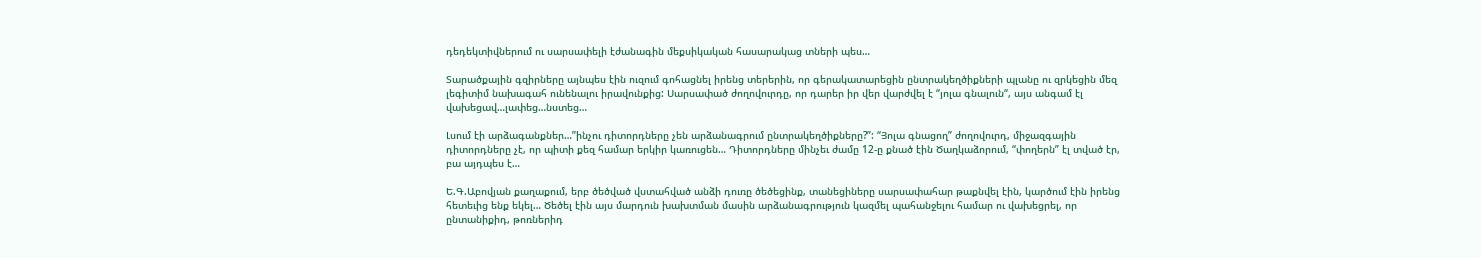դեդեկտիվներում ու սարսափելի էժանագին մեքսիկական հասարակաց տների պես…

Տարածքային գզիրները այնպես էին ուզում գոհացնել իրենց տերերին, որ գերակատարեցին ընտրակեղծիքների պլանը ու զրկեցին մեզ լեգիտիմ նախագահ ունենալու իրավունքից: Սարսափած ժողովուրդը, որ դարեր իր վեր վարժվել է “յոլա գնալուն“, այս անգամ էլ վախեցավ…լափեց…նստեց…

Լսում էի արձագանքներ…”ինչու դիտորդները չեն արձանագրում ընտրակեղծիքները?”: “Յոլա գնացող” ժողովուրդ, միջազգային դիտորդները չէ, որ պիտի քեզ համար երկիր կառուցեն… Դիտորդները մինչեւ ժամը 12-ը քնած էին Ծաղկաձորում, “փողերն” էլ տված էր, բա այդպես է…

Ե.Գ.Աբովյան քաղաքում, երբ ծեծված վստահված անձի դուռը ծեծեցինք, տանեցիները սարսափահար թաքնվել էին, կարծում էին իրենց հետեւից ենք եկել… Ծեծել էին այս մարդուն խախտման մասին արձանագրություն կազմել պահանջելու համար ու վախեցրել, որ ընտանիքիդ, թոռներիդ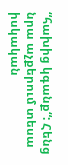“հախից կգանք“: Հենց նրա աչքերում տեսա իսկական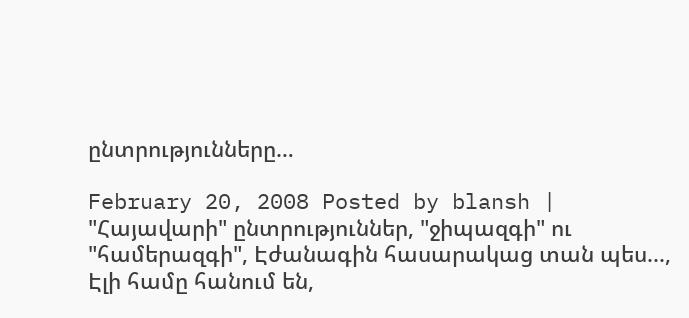ընտրությունները…

February 20, 2008 Posted by blansh | "Հայավարի" ընտրություններ, "ջիպազգի" ու "համերազգի", Էժանագին հասարակաց տան պես..., Էլի համը հանում են,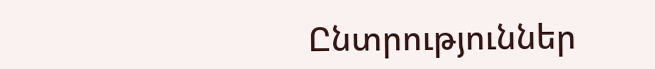Ընտրություններ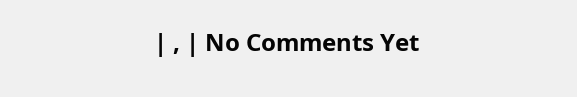| , | No Comments Yet